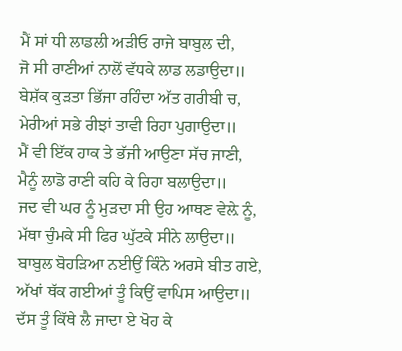ਮੈਂ ਸਾਂ ਧੀ ਲਾਡਲੀ ਅੜੀਓ ਰਾਜੇ ਬਾਬੁਲ ਦੀ,
ਜੋ ਸੀ ਰਾਣੀਆਂ ਨਾਲੋਂ ਵੱਧਕੇ ਲਾਡ ਲਡਾਉਦਾ॥
ਬੇਸ਼ੱਕ ਕੁੜਤਾ ਭਿੱਜਾ ਰਹਿੰਦਾ ਅੱਤ ਗਰੀਬੀ ਚ,
ਮੇਰੀਆਂ ਸਭੇ ਰੀਝਾਂ ਤਾਵੀ ਰਿਹਾ ਪੁਗਾਉਦਾ॥
ਮੈਂ ਵੀ ਇੱਕ ਹਾਕ ਤੇ ਭੱਜੀ ਆਉਣਾ ਸੱਚ ਜਾਣੀ,
ਮੈਨੂੰ ਲਾਡੋ ਰਾਣੀ ਕਹਿ ਕੇ ਰਿਹਾ ਬਲਾਉਦਾ॥
ਜਦ ਵੀ ਘਰ ਨੂੰ ਮੁੜਦਾ ਸੀ ਉਹ ਆਥਣ ਵੇਲ਼ੇ ਨੂੰ,
ਮੱਥਾ ਚੁੰਮਕੇ ਸੀ ਫਿਰ ਘੁੱਟਕੇ ਸੀਨੇ ਲਾਉਦਾ॥
ਬਾਬੁਲ ਬੋਹੜਿਆ ਨਈਉਂ ਕਿੰਨੇ ਅਰਸੇ ਬੀਤ ਗਏ,
ਅੱਖਾਂ ਥੱਕ ਗਈਆਂ ਤੂੰ ਕਿਉਂ ਵਾਪਿਸ ਆਉਦਾ॥
ਦੱਸ ਤੂੰ ਕਿੱਥੇ ਲੈ ਜਾਦਾ ਏ ਖੋਹ ਕੇ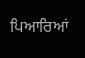ਪਿਆਰਿਆਂ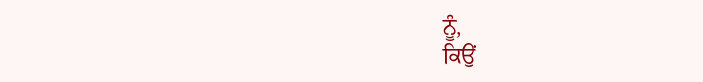ਨੂੰ,
ਕਿਉਂ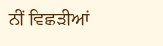ਨੀਂ ਵਿਛੜੀਆਂ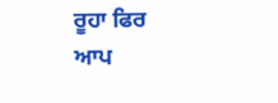ਰੂਹਾ ਫਿਰ ਆਪ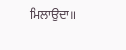ਮਿਲਾਉਦਾ॥